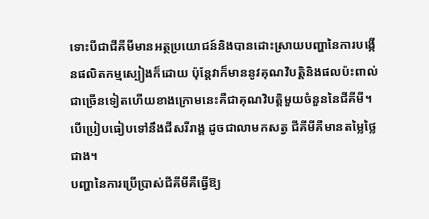ទោះបីជាជីគីមីមានអត្ថប្រយោជន៍និងបានដោះស្រាយបញ្ហានៃការបង្កើនផលិតកម្មស្បៀងក៏ដោយ ប៉ុន្តែវាក៏មាននូវគុណវិបត្តិនិងផលប៉ះពាល់ជាច្រើនទៀតហើយខាងក្រោមនេះគឺជាគុណវិបត្តិមួយចំនួននៃជីគីមី។
បើប្រៀបធៀបទៅនឹងជីសរីរាង្គ ដូចជាលាមកសត្វ ជីគីមីគឺមានតម្លៃថ្លៃជាង។
បញ្ហានៃការប្រើប្រាស់ជីគីមីគឺធ្វើឱ្យ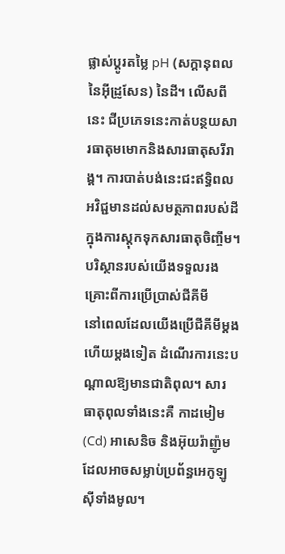ផ្លាស់ប្តូរតម្លៃ pH (សក្តានុពលនៃអុីដ្រូសែន) នៃដី។ លើសពីនេះ ជីប្រភេទនេះកាត់បន្ថយសារធាតុមមោកនិងសារធាតុសរីរាង្គ។ ការបាត់បង់នេះជះឥទ្ធិពលអវិជ្ជមានដល់សមត្ថភាពរបស់ដីក្នុងការស្តុកទុកសារធាតុចិញ្ចឹម។
បរិស្ថានរបស់យើងទទួលរងគ្រោះពីការប្រើប្រាស់ជីគីមី
នៅពេលដែលយើងប្រើជីគីមីម្តងហើយម្តងទៀត ដំណើរការនេះបណ្តាលឱ្យមានជាតិពុល។ សារធាតុពុលទាំងនេះគឺ កាដមៀម(Cd) អាសេនិច និងអ៊ុយរ៉ាញ៉ូម ដែលអាចសម្លាប់ប្រព័ន្ធអេកូឡូស៊ីទាំងមូល។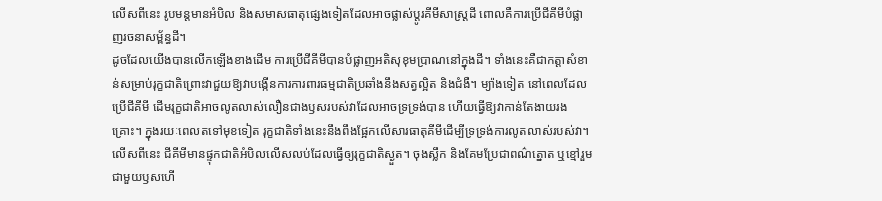លើសពីនេះ រូបមន្តមានអំបិល និងសមាសធាតុផ្សេងទៀតដែលអាចផ្លាស់ប្តូរគីមីសាស្ត្រដី ពោលគឺការប្រើជីគីមីបំផ្លាញរចនាសម្ព័ន្ធដី។
ដូចដែលយើងបានលើកឡើងខាងដើម ការប្រើជីគីមីបានបំផ្លាញអតិសុខុមប្រាណនៅក្នុងដី។ ទាំងនេះគឺជាកត្តាសំខាន់សម្រាប់រុក្ខជាតិព្រោះវាជួយឱ្យវាបង្កើនការការពារធម្មជាតិប្រឆាំងនឹងសត្វល្អិត និងជំងឺ។ ម្យ៉ាងទៀត នៅពេលដែលប្រើជីគីមី ដើមរុក្ខជាតិអាចលូតលាស់លឿនជាងឫសរបស់វាដែលអាចទ្រទ្រង់បាន ហើយធ្វើឱ្យវាកាន់តែងាយរងគ្រោះ។ ក្នុងរយៈពេលតទៅមុខទៀត រុក្ខជាតិទាំងនេះនឹងពឹងផ្អែកលើសារធាតុគីមីដើម្បីទ្រទ្រង់ការលូតលាស់របស់វា។ លើសពីនេះ ជីគីមីមានផ្ទុកជាតិអំបិលលើសលប់ដែលធ្វើឲ្យរុក្ខជាតិស្ងួត។ ចុងស្លឹក និងគែមប្រែជាពណ៌ត្នោត ឬខ្មៅរួមជាមួយឫសហើ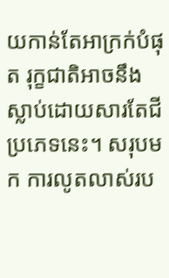យកាន់តែអាក្រក់បំផុត រុក្ខជាតិអាចនឹងស្លាប់ដោយសារតែជីប្រភេទនេះ។ សរុបមក ការលូតលាស់រប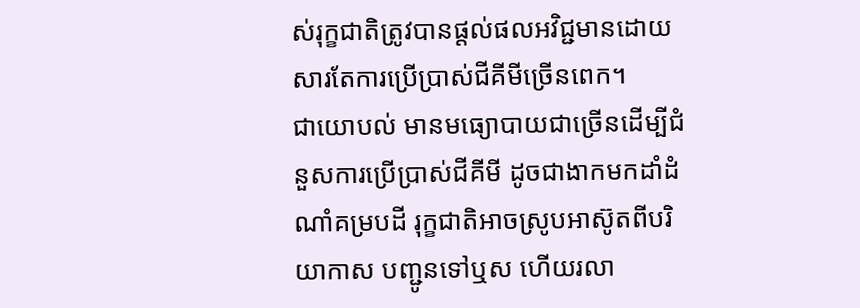ស់រុក្ខជាតិត្រូវបានផ្តល់ផលអវិជ្ជមានដោយសារតែការប្រើប្រាស់ជីគីមីច្រើនពេក។
ជាយោបល់ មានមធ្យោបាយជាច្រើនដើម្បីជំនួសការប្រើប្រាស់ជីគីមី ដូចជាងាកមកដាំដំណាំគម្របដី រុក្ខជាតិអាចស្រូបអាស៊ូតពីបរិយាកាស បញ្ជូនទៅឬស ហើយរលា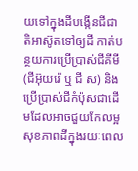យទៅក្នុងដីបង្កើនជីជាតិអាស៊ូតទៅឲ្យដី កាត់បន្ថយការប្រើប្រាស់ជីគីមី(ជីអ៊ុយរ៉េ ឬ ជី ស) និងប្រើប្រាស់ជីកំប៉ុសជាដើមដែលអាចជួយកែលម្អសុខភាពដីក្នុងរយៈពេល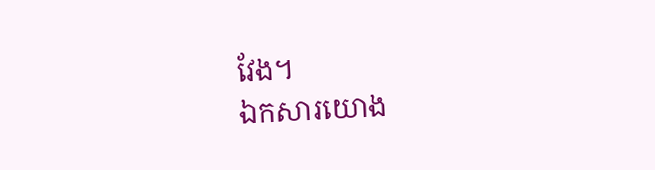វែង។
ឯកសារយោង